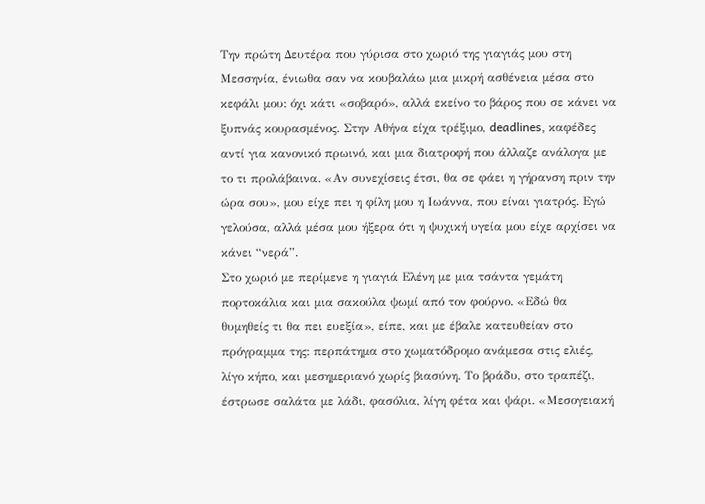Την πρώτη Δευτέρα που γύρισα στο χωριό της γιαγιάς μου στη Μεσσηνία, ένιωθα σαν να κουβαλάω μια μικρή ασθένεια μέσα στο κεφάλι μου: όχι κάτι «σοβαρό», αλλά εκείνο το βάρος που σε κάνει να ξυπνάς κουρασμένος. Στην Αθήνα είχα τρέξιμο, deadlines, καφέδες αντί για κανονικό πρωινό, και μια διατροφή που άλλαζε ανάλογα με το τι προλάβαινα. «Αν συνεχίσεις έτσι, θα σε φάει η γήρανση πριν την ώρα σου», μου είχε πει η φίλη μου η Ιωάννα, που είναι γιατρός. Εγώ γελούσα, αλλά μέσα μου ήξερα ότι η ψυχική υγεία μου είχε αρχίσει να κάνει “νερά”.
Στο χωριό με περίμενε η γιαγιά Ελένη με μια τσάντα γεμάτη πορτοκάλια και μια σακούλα ψωμί από τον φούρνο. «Εδώ θα θυμηθείς τι θα πει ευεξία», είπε, και με έβαλε κατευθείαν στο πρόγραμμα της: περπάτημα στο χωματόδρομο ανάμεσα στις ελιές, λίγο κήπο, και μεσημεριανό χωρίς βιασύνη. Το βράδυ, στο τραπέζι, έστρωσε σαλάτα με λάδι, φασόλια, λίγη φέτα και ψάρι. «Μεσογειακή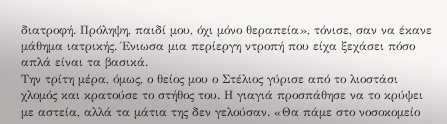διατροφή. Πρόληψη, παιδί μου, όχι μόνο θεραπεία», τόνισε, σαν να έκανε μάθημα ιατρικής. Ένιωσα μια περίεργη ντροπή που είχα ξεχάσει πόσο απλά είναι τα βασικά.
Την τρίτη μέρα, όμως, ο θείος μου ο Στέλιος γύρισε από το λιοστάσι χλομός και κρατούσε το στήθος του. Η γιαγιά προσπάθησε να το κρύψει με αστεία, αλλά τα μάτια της δεν γελούσαν. «Θα πάμε στο νοσοκομείο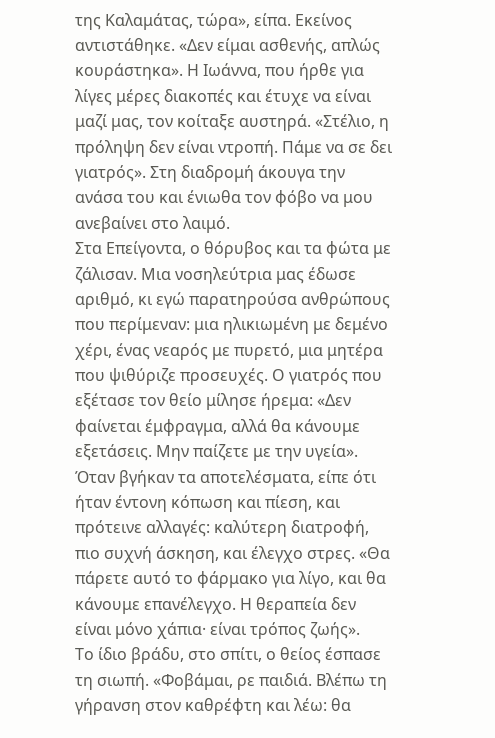της Καλαμάτας, τώρα», είπα. Εκείνος αντιστάθηκε. «Δεν είμαι ασθενής, απλώς κουράστηκα». Η Ιωάννα, που ήρθε για λίγες μέρες διακοπές και έτυχε να είναι μαζί μας, τον κοίταξε αυστηρά. «Στέλιο, η πρόληψη δεν είναι ντροπή. Πάμε να σε δει γιατρός». Στη διαδρομή άκουγα την ανάσα του και ένιωθα τον φόβο να μου ανεβαίνει στο λαιμό.
Στα Επείγοντα, ο θόρυβος και τα φώτα με ζάλισαν. Μια νοσηλεύτρια μας έδωσε αριθμό, κι εγώ παρατηρούσα ανθρώπους που περίμεναν: μια ηλικιωμένη με δεμένο χέρι, ένας νεαρός με πυρετό, μια μητέρα που ψιθύριζε προσευχές. Ο γιατρός που εξέτασε τον θείο μίλησε ήρεμα: «Δεν φαίνεται έμφραγμα, αλλά θα κάνουμε εξετάσεις. Μην παίζετε με την υγεία». Όταν βγήκαν τα αποτελέσματα, είπε ότι ήταν έντονη κόπωση και πίεση, και πρότεινε αλλαγές: καλύτερη διατροφή, πιο συχνή άσκηση, και έλεγχο στρες. «Θα πάρετε αυτό το φάρμακο για λίγο, και θα κάνουμε επανέλεγχο. Η θεραπεία δεν είναι μόνο χάπια· είναι τρόπος ζωής».
Το ίδιο βράδυ, στο σπίτι, ο θείος έσπασε τη σιωπή. «Φοβάμαι, ρε παιδιά. Βλέπω τη γήρανση στον καθρέφτη και λέω: θα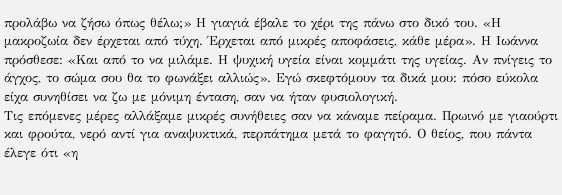προλάβω να ζήσω όπως θέλω;» Η γιαγιά έβαλε το χέρι της πάνω στο δικό του. «Η μακροζωία δεν έρχεται από τύχη. Έρχεται από μικρές αποφάσεις, κάθε μέρα». Η Ιωάννα πρόσθεσε: «Και από το να μιλάμε. Η ψυχική υγεία είναι κομμάτι της υγείας. Αν πνίγεις το άγχος, το σώμα σου θα το φωνάξει αλλιώς». Εγώ σκεφτόμουν τα δικά μου: πόσο εύκολα είχα συνηθίσει να ζω με μόνιμη ένταση, σαν να ήταν φυσιολογική.
Τις επόμενες μέρες αλλάξαμε μικρές συνήθειες σαν να κάναμε πείραμα. Πρωινό με γιαούρτι και φρούτα, νερό αντί για αναψυκτικά, περπάτημα μετά το φαγητό. Ο θείος, που πάντα έλεγε ότι «η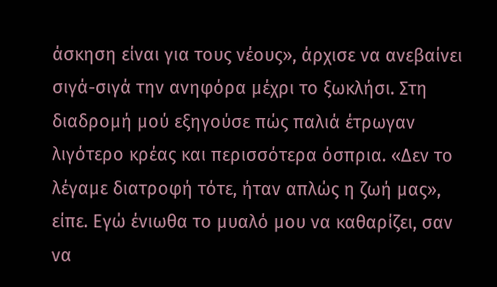άσκηση είναι για τους νέους», άρχισε να ανεβαίνει σιγά-σιγά την ανηφόρα μέχρι το ξωκλήσι. Στη διαδρομή μού εξηγούσε πώς παλιά έτρωγαν λιγότερο κρέας και περισσότερα όσπρια. «Δεν το λέγαμε διατροφή τότε, ήταν απλώς η ζωή μας», είπε. Εγώ ένιωθα το μυαλό μου να καθαρίζει, σαν να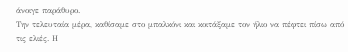άνοιγε παράθυρο.
Την τελευταία μέρα, καθίσαμε στο μπαλκόνι και κοιτάξαμε τον ήλιο να πέφτει πίσω από τις ελιές. Η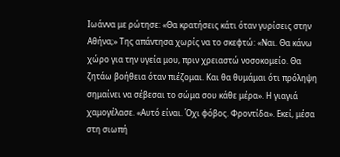Ιωάννα με ρώτησε: «Θα κρατήσεις κάτι όταν γυρίσεις στην Αθήνα;» Της απάντησα χωρίς να το σκεφτώ: «Ναι. Θα κάνω χώρο για την υγεία μου, πριν χρειαστώ νοσοκομείο. Θα ζητάω βοήθεια όταν πιέζομαι. Και θα θυμάμαι ότι πρόληψη σημαίνει να σέβεσαι το σώμα σου κάθε μέρα». Η γιαγιά χαμογέλασε. «Αυτό είναι. Όχι φόβος. Φροντίδα». Εκεί, μέσα στη σιωπή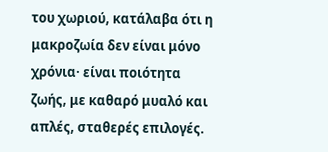του χωριού, κατάλαβα ότι η μακροζωία δεν είναι μόνο χρόνια· είναι ποιότητα ζωής, με καθαρό μυαλό και απλές, σταθερές επιλογές.